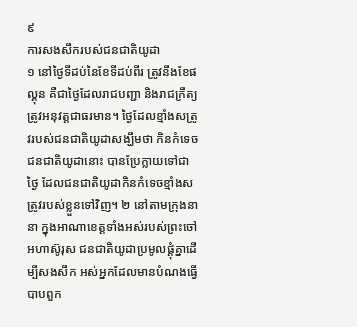៩
ការសងសឹករបស់ជនជាតិយូដា
១ នៅថ្ងៃទីដប់នៃខែទីដប់ពីរ ត្រូវនឹងខែផល្គុន គឺជាថ្ងៃដែលរាជបញ្ជា និងរាជក្រឹត្យត្រូវអនុវត្តជាធរមាន។ ថ្ងៃដែលខ្មាំងសត្រូវរបស់ជនជាតិយូដាសង្ឃឹមថា កិនកំទេចជនជាតិយូដានោះ បានប្រែក្លាយទៅជាថ្ងៃ ដែលជនជាតិយូដាកិនកំទេចខ្មាំងសត្រូវរបស់ខ្លួនទៅវិញ។ ២ នៅតាមក្រុងនានា ក្នុងអាណាខេត្តទាំងអស់របស់ព្រះចៅអហាស៊ូរុស ជនជាតិយូដាប្រមូលផ្ដុំគ្នាដើម្បីសងសឹក អស់អ្នកដែលមានបំណងធ្វើបាបពួក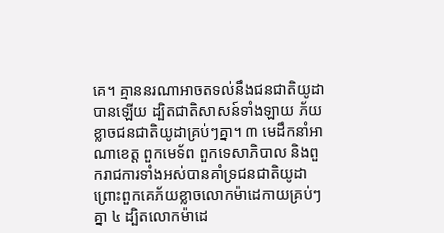គេ។ គ្មាននរណាអាចតទល់នឹងជនជាតិយូដាបានឡើយ ដ្បិតជាតិសាសន៍ទាំងឡាយ ភ័យខ្លាចជនជាតិយូដាគ្រប់ៗគ្នា។ ៣ មេដឹកនាំអាណាខេត្ត ពួកមេទ័ព ពួកទេសាភិបាល និងពួករាជការទាំងអស់បានគាំទ្រជនជាតិយូដា ព្រោះពួកគេភ័យខ្លាចលោកម៉ាដេកាយគ្រប់ៗគ្នា ៤ ដ្បិតលោកម៉ាដេ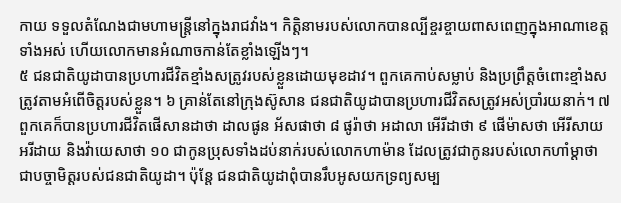កាយ ទទួលតំណែងជាមហាមន្ត្រីនៅក្នុងរាជវាំង។ កិត្តិនាមរបស់លោកបានល្បីខ្ចរខ្ចាយពាសពេញក្នុងអាណាខេត្តទាំងអស់ ហើយលោកមានអំណាចកាន់តែខ្លាំងឡើងៗ។
៥ ជនជាតិយូដាបានប្រហារជីវិតខ្មាំងសត្រូវរបស់ខ្លួនដោយមុខដាវ។ ពួកគេកាប់សម្លាប់ និងប្រព្រឹត្តចំពោះខ្មាំងសត្រូវតាមអំពើចិត្តរបស់ខ្លួន។ ៦ គ្រាន់តែនៅក្រុងស៊ូសាន ជនជាតិយូដាបានប្រហារជីវិតសត្រូវអស់ប្រាំរយនាក់។ ៧ ពួកគេក៏បានប្រហារជីវិតផើសានដាថា ដាលផូន អ័សផាថា ៨ ផូរ៉ាថា អដាលា អើរីដាថា ៩ ផើម៉ាសថា អើរីសាយ អរីដាយ និងវ៉ាយេសាថា ១០ ជាកូនប្រុសទាំងដប់នាក់របស់លោកហាម៉ាន ដែលត្រូវជាកូនរបស់លោកហាំម្ដាថា ជាបច្ចាមិត្តរបស់ជនជាតិយូដា។ ប៉ុន្តែ ជនជាតិយូដាពុំបានរឹបអូសយកទ្រព្យសម្ប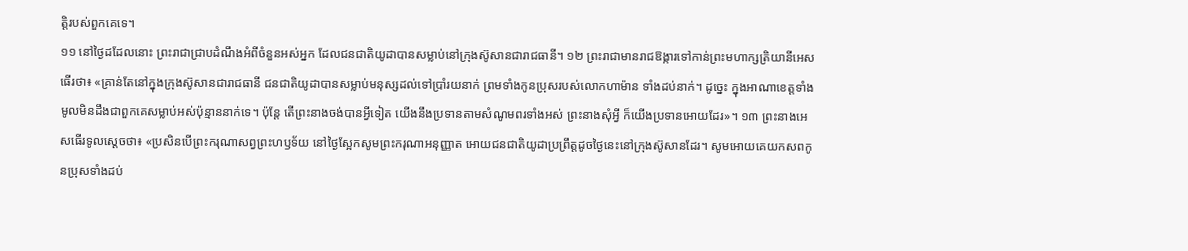ត្តិរបស់ពួកគេទេ។
១១ នៅថ្ងៃដដែលនោះ ព្រះរាជាជ្រាបដំណឹងអំពីចំនួនអស់អ្នក ដែលជនជាតិយូដាបានសម្លាប់នៅក្រុងស៊ូសានជារាជធានី។ ១២ ព្រះរាជាមានរាជឱង្ការទៅកាន់ព្រះមហាក្សត្រិយានីអេសធើរថា៖ «គ្រាន់តែនៅក្នុងក្រុងស៊ូសានជារាជធានី ជនជាតិយូដាបានសម្លាប់មនុស្សដល់ទៅប្រាំរយនាក់ ព្រមទាំងកូនប្រុសរបស់លោកហាម៉ាន ទាំងដប់នាក់។ ដូច្នេះ ក្នុងអាណាខេត្តទាំងមូលមិនដឹងជាពួកគេសម្លាប់អស់ប៉ុន្មាននាក់ទេ។ ប៉ុន្តែ តើព្រះនាងចង់បានអ្វីទៀត យើងនឹងប្រទានតាមសំណូមពរទាំងអស់ ព្រះនាងសុំអ្វី ក៏យើងប្រទានអោយដែរ»។ ១៣ ព្រះនាងអេសធើរទូលស្ដេចថា៖ «ប្រសិនបើព្រះករុណាសព្វព្រះហឫទ័យ នៅថ្ងៃស្អែកសូមព្រះករុណាអនុញ្ញាត អោយជនជាតិយូដាប្រព្រឹត្តដូចថ្ងៃនេះនៅក្រុងស៊ូសានដែរ។ សូមអោយគេយកសពកូនប្រុសទាំងដប់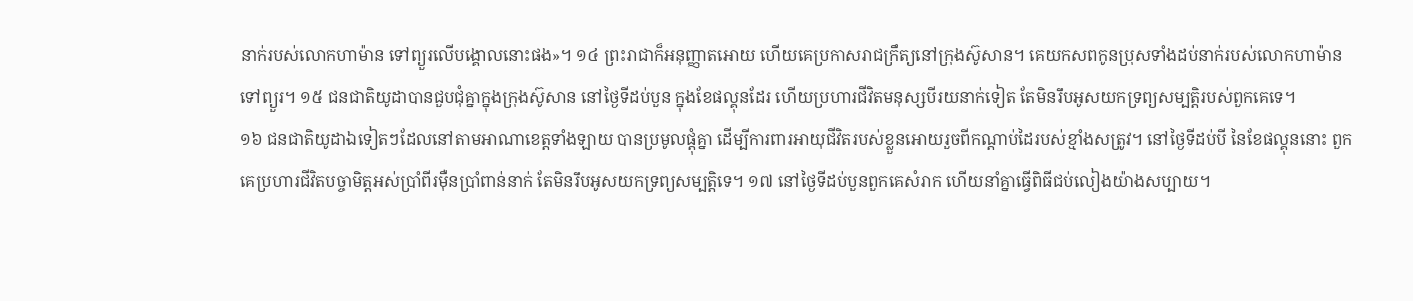នាក់របស់លោកហាម៉ាន ទៅព្យួរលើបង្គោលនោះផង»។ ១៤ ព្រះរាជាក៏អនុញ្ញាតអោយ ហើយគេប្រកាសរាជក្រឹត្យនៅក្រុងស៊ូសាន។ គេយកសពកូនប្រុសទាំងដប់នាក់របស់លោកហាម៉ានទៅព្យួរ។ ១៥ ជនជាតិយូដាបានជួបជុំគ្នាក្នុងក្រុងស៊ូសាន នៅថ្ងៃទីដប់បួន ក្នុងខែផល្គុនដែរ ហើយប្រហារជីវិតមនុស្សបីរយនាក់ទៀត តែមិនរឹបអូសយកទ្រព្យសម្បត្តិរបស់ពួកគេទេ។
១៦ ជនជាតិយូដាឯទៀតៗដែលនៅតាមអាណាខេត្តទាំងឡាយ បានប្រមូលផ្ដុំគ្នា ដើម្បីការពារអាយុជីវិតរបស់ខ្លួនអោយរួចពីកណ្ដាប់ដៃរបស់ខ្មាំងសត្រូវ។ នៅថ្ងៃទីដប់បី នៃខែផល្គុននោះ ពួកគេប្រហារជីវិតបច្ចាមិត្តអស់ប្រាំពីរម៉ឺនប្រាំពាន់នាក់ តែមិនរឹបអូសយកទ្រព្យសម្បត្តិទេ។ ១៧ នៅថ្ងៃទីដប់បួនពួកគេសំរាក ហើយនាំគ្នាធ្វើពិធីជប់លៀងយ៉ាងសប្បាយ។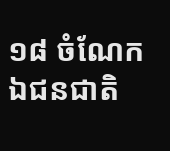១៨ ចំណែកឯជនជាតិ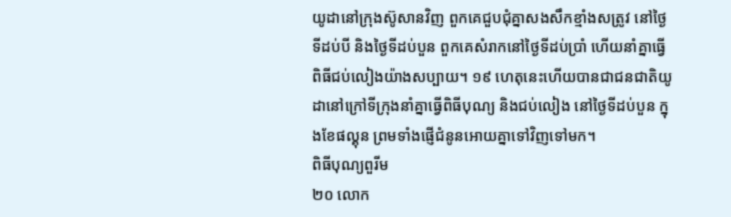យូដានៅក្រុងស៊ូសានវិញ ពួកគេជួបជុំគ្នាសងសឹកខ្មាំងសត្រូវ នៅថ្ងៃទីដប់បី និងថ្ងៃទីដប់បួន ពួកគេសំរាកនៅថ្ងៃទីដប់ប្រាំ ហើយនាំគ្នាធ្វើពិធីជប់លៀងយ៉ាងសប្បាយ។ ១៩ ហេតុនេះហើយបានជាជនជាតិយូដានៅក្រៅទីក្រុងនាំគ្នាធ្វើពិធីបុណ្យ និងជប់លៀង នៅថ្ងៃទីដប់បួន ក្នុងខែផល្គុន ព្រមទាំងផ្ញើជំនូនអោយគ្នាទៅវិញទៅមក។
ពិធីបុណ្យពួរីម
២០ លោក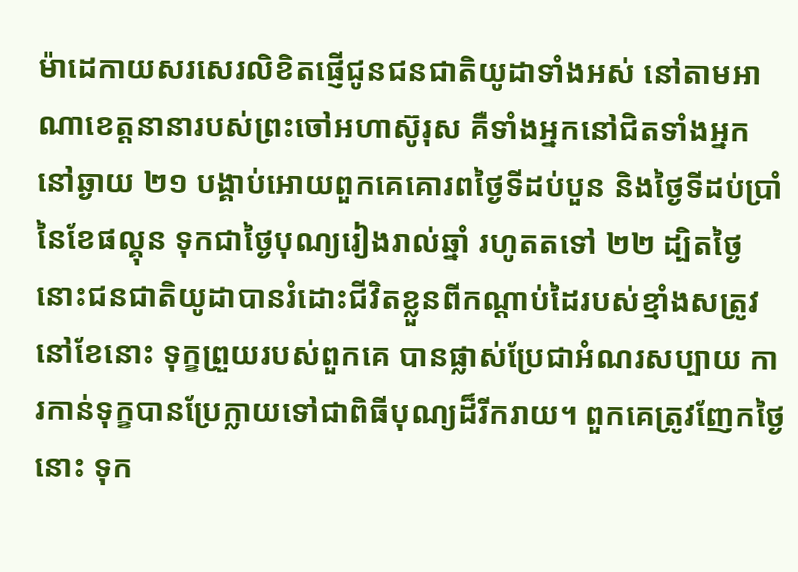ម៉ាដេកាយសរសេរលិខិតផ្ញើជូនជនជាតិយូដាទាំងអស់ នៅតាមអាណាខេត្តនានារបស់ព្រះចៅអហាស៊ូរុស គឺទាំងអ្នកនៅជិតទាំងអ្នកនៅឆ្ងាយ ២១ បង្គាប់អោយពួកគេគោរពថ្ងៃទីដប់បួន និងថ្ងៃទីដប់ប្រាំនៃខែផល្គុន ទុកជាថ្ងៃបុណ្យរៀងរាល់ឆ្នាំ រហូតតទៅ ២២ ដ្បិតថ្ងៃនោះជនជាតិយូដាបានរំដោះជីវិតខ្លួនពីកណ្ដាប់ដៃរបស់ខ្មាំងសត្រូវ នៅខែនោះ ទុក្ខព្រួយរបស់ពួកគេ បានផ្លាស់ប្រែជាអំណរសប្បាយ ការកាន់ទុក្ខបានប្រែក្លាយទៅជាពិធីបុណ្យដ៏រីករាយ។ ពួកគេត្រូវញែកថ្ងៃនោះ ទុក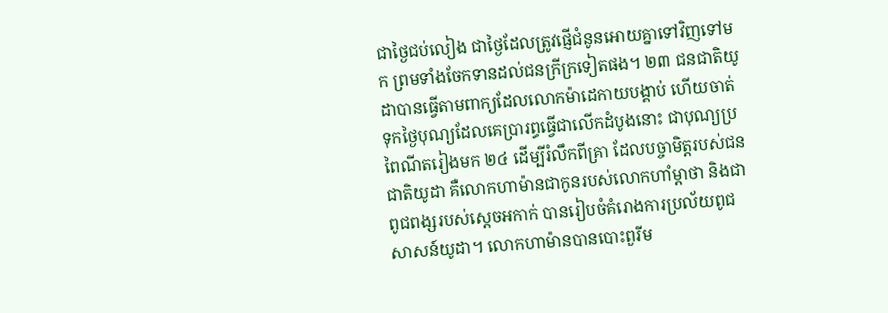ជាថ្ងៃជប់លៀង ជាថ្ងៃដែលត្រូវផ្ញើជំនូនអោយគ្នាទៅវិញទៅមក ព្រមទាំងចែកទានដល់ជនក្រីក្រទៀតផង។ ២៣ ជនជាតិយូដាបានធ្វើតាមពាក្យដែលលោកម៉ាដេកាយបង្គាប់ ហើយចាត់ទុកថ្ងៃបុណ្យដែលគេប្រារព្ធធ្វើជាលើកដំបូងនោះ ជាបុណ្យប្រពៃណីតរៀងមក ២៤ ដើម្បីរំលឹកពីគ្រា ដែលបច្ចាមិត្តរបស់ជនជាតិយូដា គឺលោកហាម៉ានជាកូនរបស់លោកហាំម្ដាថា និងជាពូជពង្សរបស់ស្ដេចអកាក់ បានរៀបចំគំរោងការប្រល័យពូជសាសន៍យូដា។ លោកហាម៉ានបានបោះពួរីម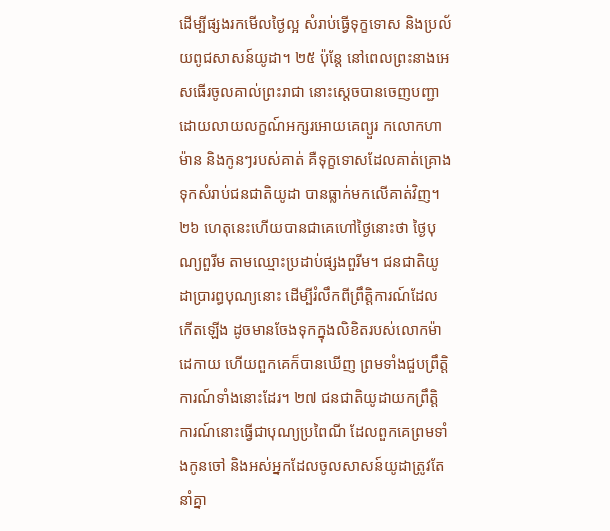ដើម្បីផ្សងរកមើលថ្ងៃល្អ សំរាប់ធ្វើទុក្ខទោស និងប្រល័យពូជសាសន៍យូដា។ ២៥ ប៉ុន្តែ នៅពេលព្រះនាងអេសធើរចូលគាល់ព្រះរាជា នោះស្ដេចបានចេញបញ្ជា ដោយលាយលក្ខណ៍អក្សរអោយគេព្យួរ កលោកហាម៉ាន និងកូនៗរបស់គាត់ គឺទុក្ខទោសដែលគាត់គ្រោងទុកសំរាប់ជនជាតិយូដា បានធ្លាក់មកលើគាត់វិញ។ ២៦ ហេតុនេះហើយបានជាគេហៅថ្ងៃនោះថា ថ្ងៃបុណ្យពួរីម តាមឈ្មោះប្រដាប់ផ្សងពួរីម។ ជនជាតិយូដាប្រារព្ធបុណ្យនោះ ដើម្បីរំលឹកពីព្រឹត្តិការណ៍ដែលកើតឡើង ដូចមានចែងទុកក្នុងលិខិតរបស់លោកម៉ាដេកាយ ហើយពួកគេក៏បានឃើញ ព្រមទាំងជួបព្រឹត្តិការណ៍ទាំងនោះដែរ។ ២៧ ជនជាតិយូដាយកព្រឹត្តិការណ៍នោះធ្វើជាបុណ្យប្រពៃណី ដែលពួកគេព្រមទាំងកូនចៅ និងអស់អ្នកដែលចូលសាសន៍យូដាត្រូវតែនាំគ្នា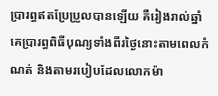ប្រារព្ធឥតប្រែប្រួលបានឡើយ គឺរៀងរាល់ឆ្នាំ គេប្រារព្ធពិធីបុណ្យទាំងពីរថ្ងៃនោះតាមពេលកំណត់ និងតាមរបៀបដែលលោកម៉ា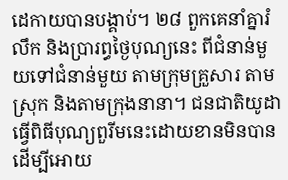ដេកាយបានបង្គាប់។ ២៨ ពួកគេនាំគ្នារំលឹក និងប្រារព្ធថ្ងៃបុណ្យនេះ ពីជំនាន់មួយទៅជំនាន់មួយ តាមក្រុមគ្រួសារ តាមស្រុក និងតាមក្រុងនានា។ ជនជាតិយូដាធ្វើពិធីបុណ្យពួរីមនេះដោយខានមិនបាន ដើម្បីអោយ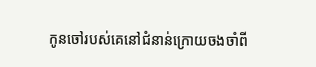កូនចៅរបស់គេនៅជំនាន់ក្រោយចងចាំពី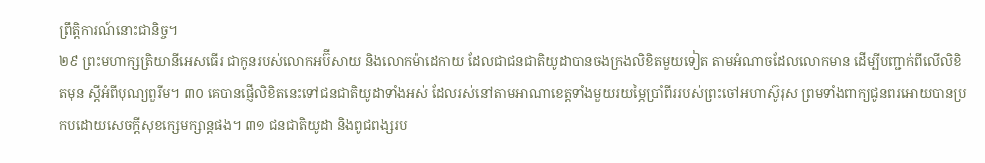ព្រឹត្តិការណ៍នោះជានិច្ច។
២៩ ព្រះមហាក្សត្រិយានីអេសធើរ ជាកូនរបស់លោកអប៊ីសាយ និងលោកម៉ាដេកាយ ដែលជាជនជាតិយូដាបានចងក្រងលិខិតមួយទៀត តាមអំណាចដែលលោកមាន ដើម្បីបញ្ជាក់ពីលើលិខិតមុន ស្ដីអំពីបុណ្យពួរីម។ ៣០ គេបានផ្ញើលិខិតនេះទៅជនជាតិយូដាទាំងអស់ ដែលរស់នៅតាមអាណាខេត្តទាំងមួយរយម្ភៃប្រាំពីររបស់ព្រះចៅអហាស៊ូរុស ព្រមទាំងពាក្យជូនពរអោយបានប្រកបដោយសេចក្ដីសុខក្សេមក្សាន្តផង។ ៣១ ជនជាតិយូដា និងពូជពង្សរប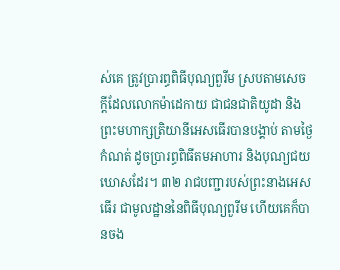ស់គេ ត្រូវប្រារព្ធពិធីបុណ្យពួរីម ស្របតាមសេចក្ដីដែលលោកម៉ាដេកាយ ជាជនជាតិយូដា និងព្រះមហាក្សត្រិយានីអេសធើរបានបង្គាប់ តាមថ្ងៃកំណត់ ដូចប្រារព្ធពិធីតមអាហារ និងបុណ្យជយឃោសដែរ។ ៣២ រាជបញ្ជារបស់ព្រះនាងអេសធើរ ជាមូលដ្ឋាននៃពិធីបុណ្យពួរីម ហើយគេក៏បានចង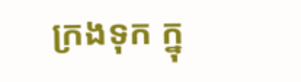ក្រងទុក ក្នុ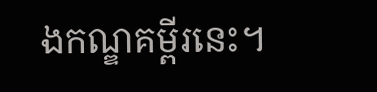ងកណ្ឌគម្ពីរនេះ។